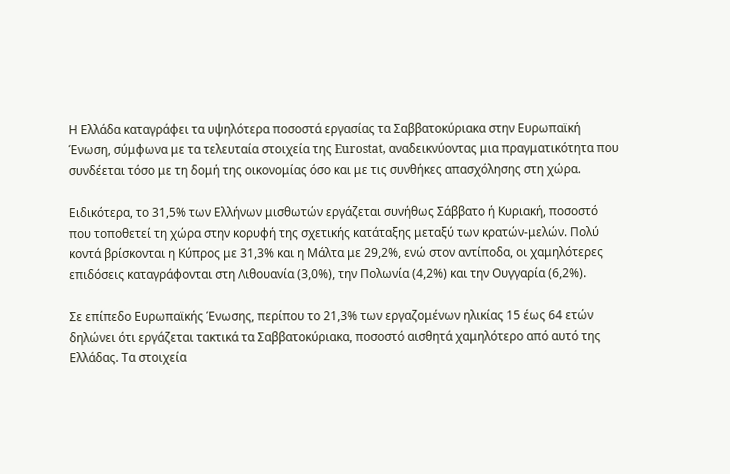Η Ελλάδα καταγράφει τα υψηλότερα ποσοστά εργασίας τα Σαββατοκύριακα στην Ευρωπαϊκή Ένωση, σύμφωνα με τα τελευταία στοιχεία της Eurostat, αναδεικνύοντας μια πραγματικότητα που συνδέεται τόσο με τη δομή της οικονομίας όσο και με τις συνθήκες απασχόλησης στη χώρα.

Ειδικότερα, το 31,5% των Ελλήνων μισθωτών εργάζεται συνήθως Σάββατο ή Κυριακή, ποσοστό που τοποθετεί τη χώρα στην κορυφή της σχετικής κατάταξης μεταξύ των κρατών-μελών. Πολύ κοντά βρίσκονται η Κύπρος με 31,3% και η Μάλτα με 29,2%, ενώ στον αντίποδα, οι χαμηλότερες επιδόσεις καταγράφονται στη Λιθουανία (3,0%), την Πολωνία (4,2%) και την Ουγγαρία (6,2%).

Σε επίπεδο Ευρωπαϊκής Ένωσης, περίπου το 21,3% των εργαζομένων ηλικίας 15 έως 64 ετών δηλώνει ότι εργάζεται τακτικά τα Σαββατοκύριακα, ποσοστό αισθητά χαμηλότερο από αυτό της Ελλάδας. Τα στοιχεία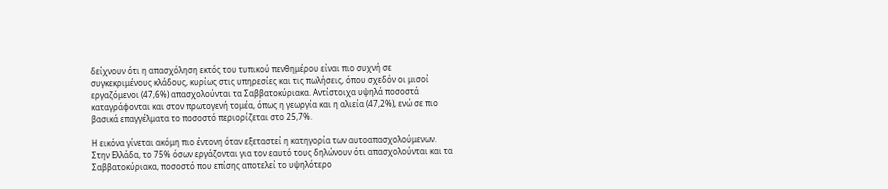δείχνουν ότι η απασχόληση εκτός του τυπικού πενθημέρου είναι πιο συχνή σε συγκεκριμένους κλάδους, κυρίως στις υπηρεσίες και τις πωλήσεις, όπου σχεδόν οι μισοί εργαζόμενοι (47,6%) απασχολούνται τα Σαββατοκύριακα. Αντίστοιχα υψηλά ποσοστά καταγράφονται και στον πρωτογενή τομέα, όπως η γεωργία και η αλιεία (47,2%), ενώ σε πιο βασικά επαγγέλματα το ποσοστό περιορίζεται στο 25,7%.

Η εικόνα γίνεται ακόμη πιο έντονη όταν εξεταστεί η κατηγορία των αυτοαπασχολούμενων. Στην Ελλάδα, το 75% όσων εργάζονται για τον εαυτό τους δηλώνουν ότι απασχολούνται και τα Σαββατοκύριακα, ποσοστό που επίσης αποτελεί το υψηλότερο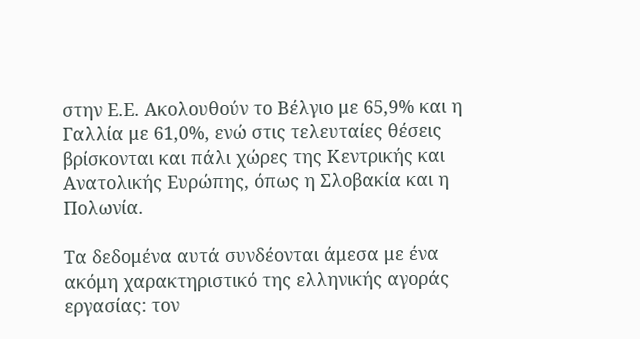στην Ε.Ε. Ακολουθούν το Βέλγιο με 65,9% και η Γαλλία με 61,0%, ενώ στις τελευταίες θέσεις βρίσκονται και πάλι χώρες της Κεντρικής και Ανατολικής Ευρώπης, όπως η Σλοβακία και η Πολωνία.

Τα δεδομένα αυτά συνδέονται άμεσα με ένα ακόμη χαρακτηριστικό της ελληνικής αγοράς εργασίας: τον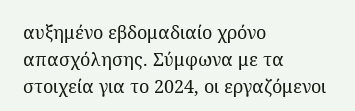αυξημένο εβδομαδιαίο χρόνο απασχόλησης. Σύμφωνα με τα στοιχεία για το 2024, οι εργαζόμενοι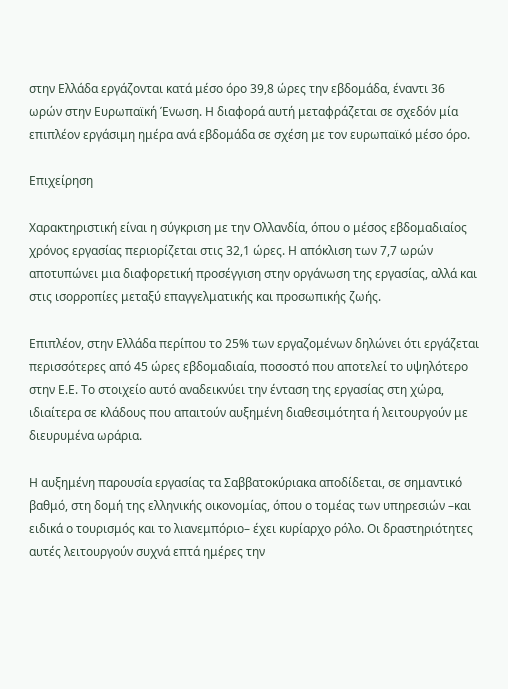στην Ελλάδα εργάζονται κατά μέσο όρο 39,8 ώρες την εβδομάδα, έναντι 36 ωρών στην Ευρωπαϊκή Ένωση. Η διαφορά αυτή μεταφράζεται σε σχεδόν μία επιπλέον εργάσιμη ημέρα ανά εβδομάδα σε σχέση με τον ευρωπαϊκό μέσο όρο.

Επιχείρηση

Χαρακτηριστική είναι η σύγκριση με την Ολλανδία, όπου ο μέσος εβδομαδιαίος χρόνος εργασίας περιορίζεται στις 32,1 ώρες. Η απόκλιση των 7,7 ωρών αποτυπώνει μια διαφορετική προσέγγιση στην οργάνωση της εργασίας, αλλά και στις ισορροπίες μεταξύ επαγγελματικής και προσωπικής ζωής.

Επιπλέον, στην Ελλάδα περίπου το 25% των εργαζομένων δηλώνει ότι εργάζεται περισσότερες από 45 ώρες εβδομαδιαία, ποσοστό που αποτελεί το υψηλότερο στην Ε.Ε. Το στοιχείο αυτό αναδεικνύει την ένταση της εργασίας στη χώρα, ιδιαίτερα σε κλάδους που απαιτούν αυξημένη διαθεσιμότητα ή λειτουργούν με διευρυμένα ωράρια.

Η αυξημένη παρουσία εργασίας τα Σαββατοκύριακα αποδίδεται, σε σημαντικό βαθμό, στη δομή της ελληνικής οικονομίας, όπου ο τομέας των υπηρεσιών –και ειδικά ο τουρισμός και το λιανεμπόριο– έχει κυρίαρχο ρόλο. Οι δραστηριότητες αυτές λειτουργούν συχνά επτά ημέρες την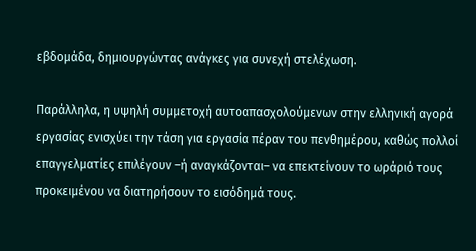εβδομάδα, δημιουργώντας ανάγκες για συνεχή στελέχωση.

Παράλληλα, η υψηλή συμμετοχή αυτοαπασχολούμενων στην ελληνική αγορά εργασίας ενισχύει την τάση για εργασία πέραν του πενθημέρου, καθώς πολλοί επαγγελματίες επιλέγουν –ή αναγκάζονται– να επεκτείνουν το ωράριό τους προκειμένου να διατηρήσουν το εισόδημά τους.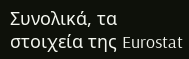Συνολικά, τα στοιχεία της Eurostat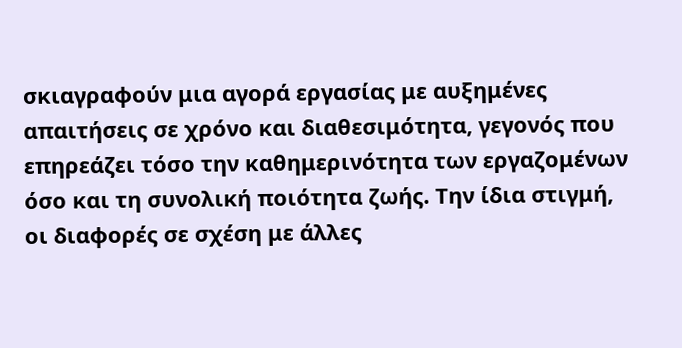σκιαγραφούν μια αγορά εργασίας με αυξημένες απαιτήσεις σε χρόνο και διαθεσιμότητα, γεγονός που επηρεάζει τόσο την καθημερινότητα των εργαζομένων όσο και τη συνολική ποιότητα ζωής. Την ίδια στιγμή, οι διαφορές σε σχέση με άλλες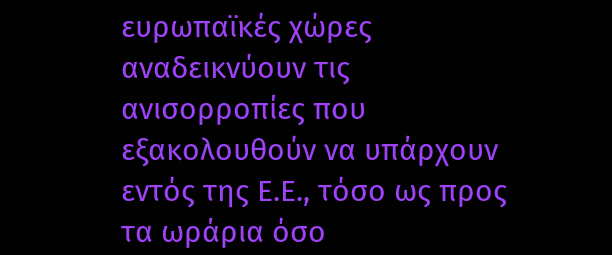ευρωπαϊκές χώρες αναδεικνύουν τις ανισορροπίες που εξακολουθούν να υπάρχουν εντός της Ε.Ε., τόσο ως προς τα ωράρια όσο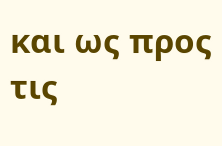και ως προς τις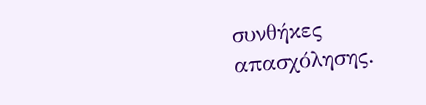συνθήκες απασχόλησης.